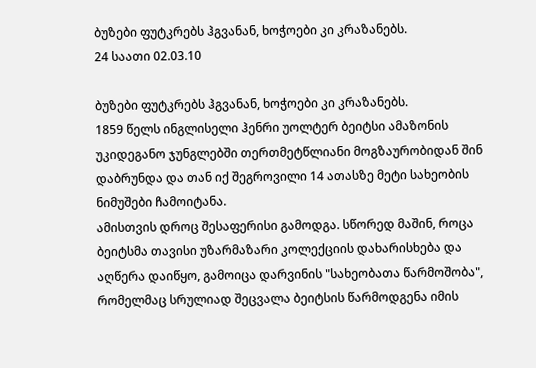ბუზები ფუტკრებს ჰგვანან, ხოჭოები კი კრაზანებს.
24 საათი 02.03.10

ბუზები ფუტკრებს ჰგვანან, ხოჭოები კი კრაზანებს.
1859 წელს ინგლისელი ჰენრი უოლტერ ბეიტსი ამაზონის უკიდეგანო ჯუნგლებში თერთმეტწლიანი მოგზაურობიდან შინ დაბრუნდა და თან იქ შეგროვილი 14 ათასზე მეტი სახეობის ნიმუშები ჩამოიტანა.
ამისთვის დროც შესაფერისი გამოდგა. სწორედ მაშინ, როცა ბეიტსმა თავისი უზარმაზარი კოლექციის დახარისხება და აღწერა დაიწყო, გამოიცა დარვინის "სახეობათა წარმოშობა", რომელმაც სრულიად შეცვალა ბეიტსის წარმოდგენა იმის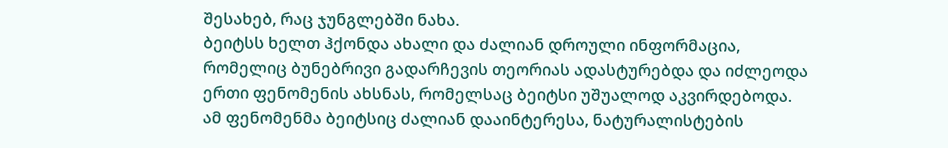შესახებ, რაც ჯუნგლებში ნახა.
ბეიტსს ხელთ ჰქონდა ახალი და ძალიან დროული ინფორმაცია, რომელიც ბუნებრივი გადარჩევის თეორიას ადასტურებდა და იძლეოდა ერთი ფენომენის ახსნას, რომელსაც ბეიტსი უშუალოდ აკვირდებოდა. ამ ფენომენმა ბეიტსიც ძალიან დააინტერესა, ნატურალისტების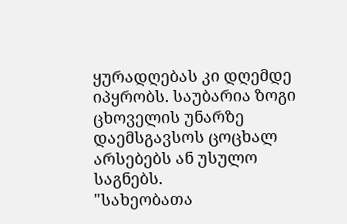ყურადღებას კი დღემდე იპყრობს. საუბარია ზოგი ცხოველის უნარზე დაემსგავსოს ცოცხალ არსებებს ან უსულო საგნებს.
"სახეობათა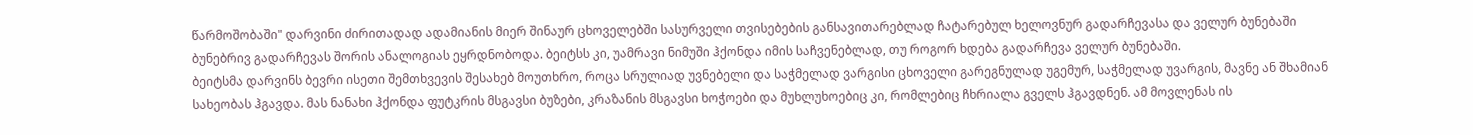წარმოშობაში" დარვინი ძირითადად ადამიანის მიერ შინაურ ცხოველებში სასურველი თვისებების განსავითარებლად ჩატარებულ ხელოვნურ გადარჩევასა და ველურ ბუნებაში ბუნებრივ გადარჩევას შორის ანალოგიას ეყრდნობოდა. ბეიტსს კი, უამრავი ნიმუში ჰქონდა იმის საჩვენებლად, თუ როგორ ხდება გადარჩევა ველურ ბუნებაში.
ბეიტსმა დარვინს ბევრი ისეთი შემთხვევის შესახებ მოუთხრო, როცა სრულიად უვნებელი და საჭმელად ვარგისი ცხოველი გარეგნულად უგემურ, საჭმელად უვარგის, მავნე ან შხამიან სახეობას ჰგავდა. მას ნანახი ჰქონდა ფუტკრის მსგავსი ბუზები, კრაზანის მსგავსი ხოჭოები და მუხლუხოებიც კი, რომლებიც ჩხრიალა გველს ჰგავდნენ. ამ მოვლენას ის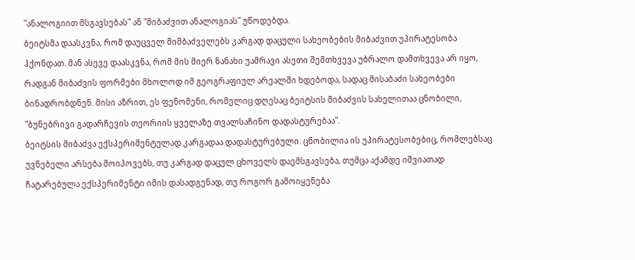"ანალოგიით მსგავსებას" ან "მიბაძვით ანალოგიას" უწოდებდა.
ბეიტსმა დაასკვნა, რომ დაუცველ მიმბაძველებს კარგად დაცული სახეობების მიბაძვით უპირატესობა ჰქონდათ. მან ასევე დაასკვნა, რომ მის მიერ ნანახი უამრავი ასეთი შემთხვევა უბრალო დამთხვევა არ იყო, რადგან მიბაძვის ფორმები მხოლოდ იმ გეოგრაფიულ არეალში ხდებოდა, სადაც მისაბაძი სახეობები ბინადრობდნენ. მისი აზრით, ეს ფენომენი, რომელიც დღესაც ბეიტსის მიბაძვის სახელითაა ცნობილი, "ბუნებრივი გადარჩევის თეორიის ყველაზე თვალსაჩინო დადასტურებაა".
ბეიტსის მიბაძვა ექსპერიმენტულად კარგადაა დადასტურებული. ცნობილია ის უპირატესობებიც, რომლებსაც უვნებელი არსება მოიპოვებს, თუ კარგად დაცულ ცხოველს დაემსგავსება, თუმცა აქამდე იშვიათად ჩატარებულა ექსპერიმენტი იმის დასადგენად, თუ როგორ გამოიყენება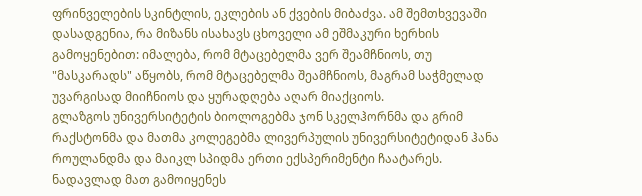ფრინველების სკინტლის, ეკლების ან ქვების მიბაძვა. ამ შემთხვევაში დასადგენია, რა მიზანს ისახავს ცხოველი ამ ეშმაკური ხერხის გამოყენებით: იმალება, რომ მტაცებელმა ვერ შეამჩნიოს, თუ "მასკარადს" აწყობს, რომ მტაცებელმა შეამჩნიოს, მაგრამ საჭმელად უვარგისად მიიჩნიოს და ყურადღება აღარ მიაქციოს.
გლაზგოს უნივერსიტეტის ბიოლოგებმა ჯონ სკელჰორნმა და გრიმ რაქსტონმა და მათმა კოლეგებმა ლივერპულის უნივერსიტეტიდან ჰანა როულანდმა და მაიკლ სპიდმა ერთი ექსპერიმენტი ჩაატარეს. ნადავლად მათ გამოიყენეს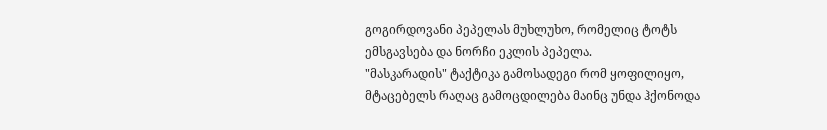გოგირდოვანი პეპელას მუხლუხო, რომელიც ტოტს ემსგავსება და ნორჩი ეკლის პეპელა.
"მასკარადის" ტაქტიკა გამოსადეგი რომ ყოფილიყო, მტაცებელს რაღაც გამოცდილება მაინც უნდა ჰქონოდა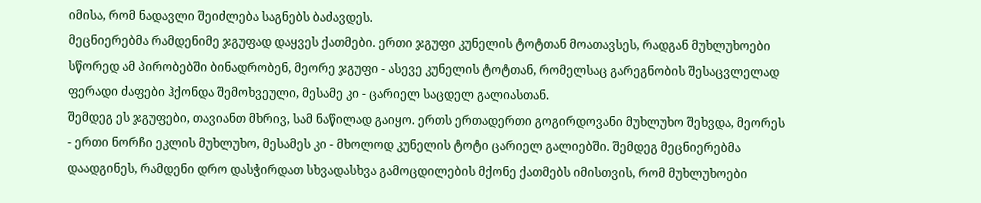იმისა, რომ ნადავლი შეიძლება საგნებს ბაძავდეს.
მეცნიერებმა რამდენიმე ჯგუფად დაყვეს ქათმები. ერთი ჯგუფი კუნელის ტოტთან მოათავსეს, რადგან მუხლუხოები სწორედ ამ პირობებში ბინადრობენ, მეორე ჯგუფი - ასევე კუნელის ტოტთან, რომელსაც გარეგნობის შესაცვლელად ფერადი ძაფები ჰქონდა შემოხვეული, მესამე კი - ცარიელ საცდელ გალიასთან.
შემდეგ ეს ჯგუფები, თავიანთ მხრივ, სამ ნაწილად გაიყო. ერთს ერთადერთი გოგირდოვანი მუხლუხო შეხვდა, მეორეს - ერთი ნორჩი ეკლის მუხლუხო, მესამეს კი - მხოლოდ კუნელის ტოტი ცარიელ გალიებში. შემდეგ მეცნიერებმა დაადგინეს, რამდენი დრო დასჭირდათ სხვადასხვა გამოცდილების მქონე ქათმებს იმისთვის, რომ მუხლუხოები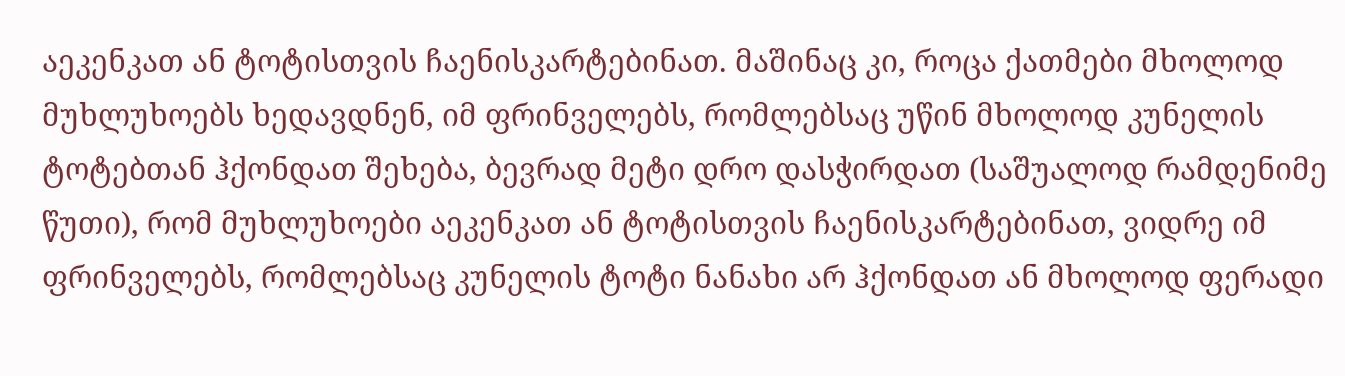აეკენკათ ან ტოტისთვის ჩაენისკარტებინათ. მაშინაც კი, როცა ქათმები მხოლოდ მუხლუხოებს ხედავდნენ, იმ ფრინველებს, რომლებსაც უწინ მხოლოდ კუნელის ტოტებთან ჰქონდათ შეხება, ბევრად მეტი დრო დასჭირდათ (საშუალოდ რამდენიმე წუთი), რომ მუხლუხოები აეკენკათ ან ტოტისთვის ჩაენისკარტებინათ, ვიდრე იმ ფრინველებს, რომლებსაც კუნელის ტოტი ნანახი არ ჰქონდათ ან მხოლოდ ფერადი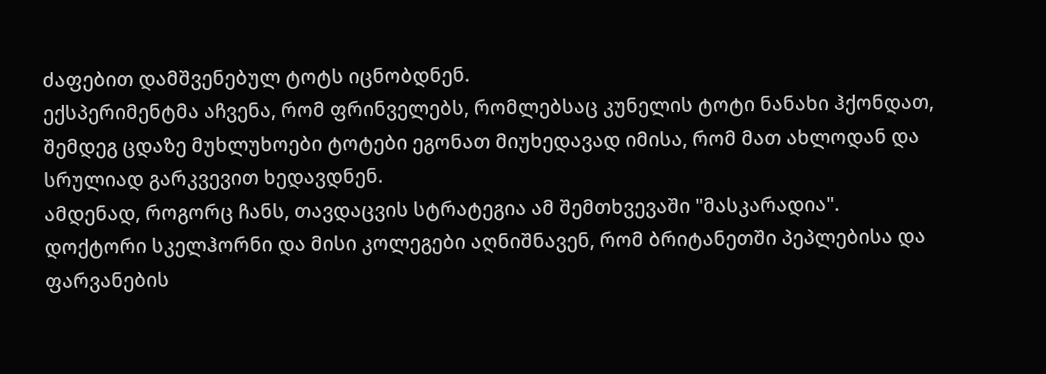ძაფებით დამშვენებულ ტოტს იცნობდნენ.
ექსპერიმენტმა აჩვენა, რომ ფრინველებს, რომლებსაც კუნელის ტოტი ნანახი ჰქონდათ, შემდეგ ცდაზე მუხლუხოები ტოტები ეგონათ მიუხედავად იმისა, რომ მათ ახლოდან და სრულიად გარკვევით ხედავდნენ.
ამდენად, როგორც ჩანს, თავდაცვის სტრატეგია ამ შემთხვევაში "მასკარადია".
დოქტორი სკელჰორნი და მისი კოლეგები აღნიშნავენ, რომ ბრიტანეთში პეპლებისა და ფარვანების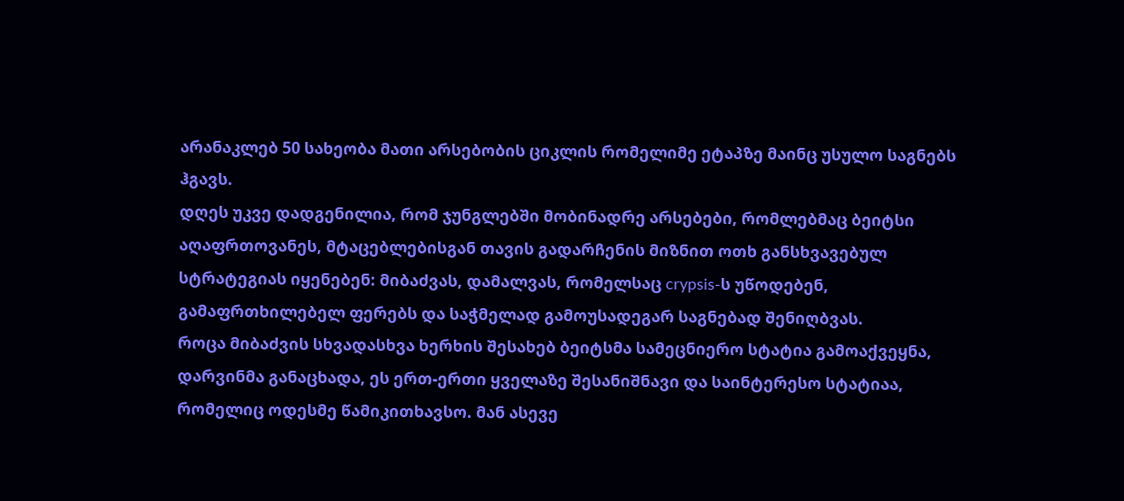არანაკლებ 50 სახეობა მათი არსებობის ციკლის რომელიმე ეტაპზე მაინც უსულო საგნებს ჰგავს.
დღეს უკვე დადგენილია, რომ ჯუნგლებში მობინადრე არსებები, რომლებმაც ბეიტსი აღაფრთოვანეს, მტაცებლებისგან თავის გადარჩენის მიზნით ოთხ განსხვავებულ სტრატეგიას იყენებენ: მიბაძვას, დამალვას, რომელსაც crypsis-ს უწოდებენ, გამაფრთხილებელ ფერებს და საჭმელად გამოუსადეგარ საგნებად შენიღბვას.
როცა მიბაძვის სხვადასხვა ხერხის შესახებ ბეიტსმა სამეცნიერო სტატია გამოაქვეყნა, დარვინმა განაცხადა, ეს ერთ-ერთი ყველაზე შესანიშნავი და საინტერესო სტატიაა, რომელიც ოდესმე წამიკითხავსო. მან ასევე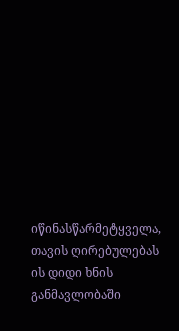იწინასწარმეტყველა, თავის ღირებულებას ის დიდი ხნის განმავლობაში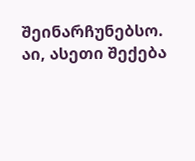შეინარჩუნებსო.
აი, ასეთი შექება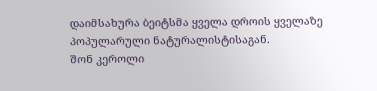დაიმსახურა ბეიტსმა ყველა დროის ყველაზე პოპულარული ნატურალისტისაგან.
შონ კეროლი